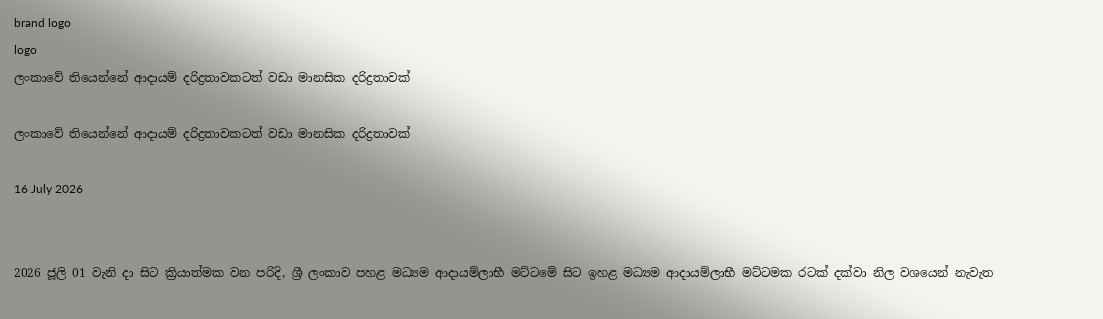brand logo
logo
ලංකාවේ තියෙන්නේ ආදායම් දරිද්‍රතාවකටත් වඩා මානසික දරිද්‍රතාවක්

ලංකාවේ තියෙන්නේ ආදායම් දරිද්‍රතාවකටත් වඩා මානසික දරිද්‍රතාවක්

16 July 2026


2026 ජූලි 01 වැනි දා සිට ක්‍රියාත්මක වන පරිදි, ශ්‍රී ලංකාව පහළ මධ්‍යම ආදායම්ලාභී මට්ටමේ සිට ඉහළ මධ්‍යම ආදායම්ලාභී මට්ටමක රටක් දක්වා නිල වශයෙන් නැවැත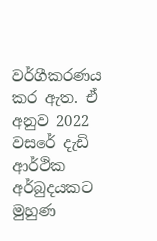වර්ගීකරණය කර ඇත. ඒ අනුව 2022 වසරේ දැඩි ආර්ථික අර්බුදයකට මුහුණ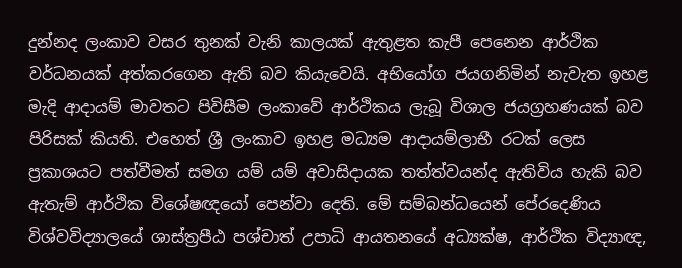දුන්නද ලංකාව වසර තුනක් වැනි කාලයක් ඇතුළත කැපී පෙනෙන ආර්ථික වර්ධනයක් අත්කරගෙන ඇති බව කියැවෙයි. අභියෝග ජයගනිමින් නැවැත ඉහළ මැදි ආදායම් මාවතට පිවිසීම ලංකාවේ ආර්ථිකය ලැබූ විශාල ජයග්‍රහණයක් බව පිරිසක් කියති. එහෙත් ශ්‍රී ලංකාව ඉහළ මධ්‍යම ආදායම්ලාභී රටක් ලෙස ප්‍රකාශයට පත්වීමත් සමග යම් යම් අවාසිදායක තත්ත්වයන්ද ඇතිවිය හැකි බව ඇතැම් ආර්ථික විශේෂඥයෝ පෙන්වා දෙති. මේ සම්බන්ධයෙන් පේරදෙණිය විශ්වවිද්‍යාලයේ ශාස්ත්‍රපීඨ පශ්චාත් උපාධි ආයතනයේ අධ්‍යක්ෂ, ආර්ථික විද්‍යාඥ,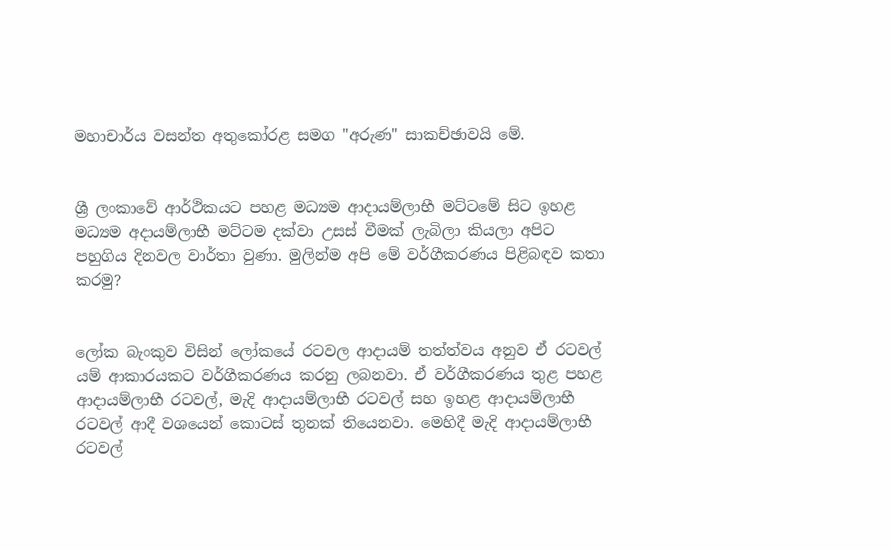මහාචාර්ය වසන්ත අතුකෝරළ සමග "අරුණ" සාකච්ඡාවයි මේ.


ශ්‍රී ලංකාවේ ආර්ථිකයට පහළ මධ්‍යම ආදායම්ලාභී මට්ටමේ සිට ඉහළ මධ්‍යම අදායම්ලාභී මට්ටම දක්වා උසස් වීමක් ලැබිලා කියලා අපිට පහුගිය දිනවල වාර්තා වුණා. මුලින්ම අපි මේ වර්ගීකරණය පිළිබඳව කතා කරමු?


ලෝක බැංකුව විසින් ලෝකයේ රටවල ආදායම් තත්ත්වය අනුව ඒ රටවල් යම් ආකාරයකට වර්ගීකරණය කරනු ලබනවා. ඒ වර්ගීකරණය තුළ පහළ ආදායම්ලාභී රටවල්, මැදි ආදායම්ලාභී රටවල් සහ ඉහළ ආදායම්ලාභී රටවල් ආදී වශයෙන් කොටස් තුනක් තියෙනවා. මෙහිදී මැදි ආදායම්ලාභී රටවල්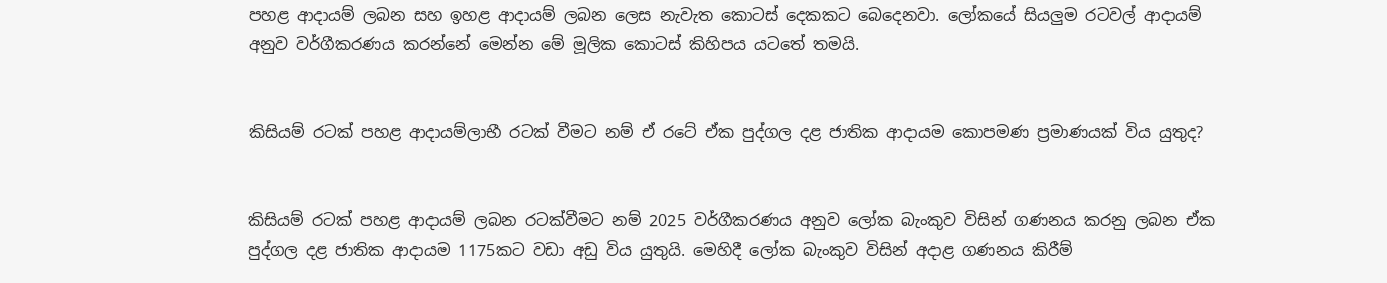පහළ ආදායම් ලබන සහ ඉහළ ආදායම් ලබන ලෙස නැවැත කොටස් දෙකකට බෙදෙනවා. ලෝකයේ සියලුම රටවල් ආදායම් අනුව වර්ගීකරණය කරන්නේ මෙන්න මේ මූලික කොටස් කිහිපය යටතේ තමයි.


කිසියම් රටක් පහළ ආදායම්ලාභී රටක් වීමට නම් ඒ රටේ ඒක පුද්ගල දළ ජාතික ආදායම කොපමණ ප්‍රමාණයක් විය යුතුද?


කිසියම් රටක් පහළ ආදායම් ලබන රටක්වීමට නම් 2025 වර්ගීකරණය අනුව ලෝක බැංකුව විසින් ගණනය කරනු ලබන ඒක පුද්ගල දළ ජාතික ආදායම 1175කට වඩා අඩු විය යුතුයි. මෙහිදී ලෝක බැංකුව විසින් අදාළ ගණනය කිරීම්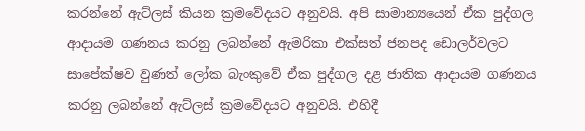කරන්නේ ඇට්ලස් කියන ක්‍රමවේදයට අනුවයි. අපි සාමාන්‍යයෙන් ඒක පුද්ගල ආදායම ගණනය කරනු ලබන්නේ ඇමරිකා එක්සත් ජනපද ඩොලර්වලට සාපේක්ෂව වුණත් ලෝක බැංකුවේ ඒක පුද්ගල දළ ජාතික ආදායම ගණනය කරනු ලබන්නේ ඇට්ලස් ක්‍රමවේදයට අනුවයි. එහිදී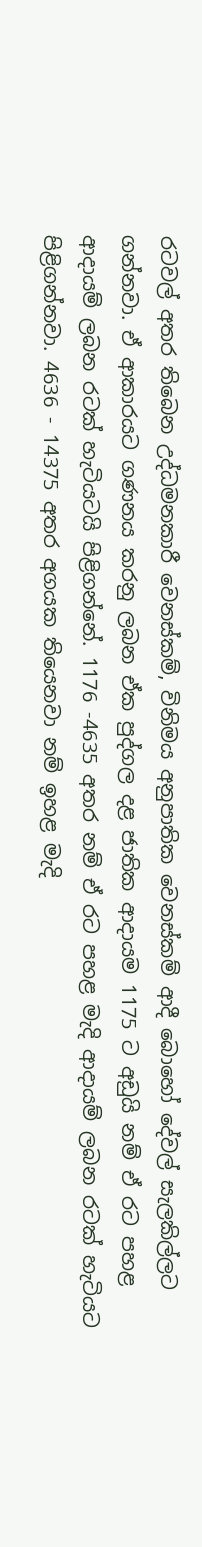රටවල් අතර තිබෙන උද්ධමනකාරී වෙනස්කම්, විනිමය අනුපාතික වෙනස්කම් ආදී බොහෝ දේවල් සැලකිල්ලට ගන්නවා. ඒ ආකාරයට ගණනය කරනු ලබන ඒක පුද්ගල දළ ජාතික ආදායම 1175 ට අඩුයි නම් ඒ රට පහළ ආදායම් ලබන රටක් හැටියටයි පිළිගන්නේ. 1176 -4635 අතර නම් ඒ රට පහළ මැදි ආදායම් ලබන රටක් හැටියට පිළිගන්නවා. 4636 - 14375 අතර අගයක තියෙනවා නම් ඉහළ මැදි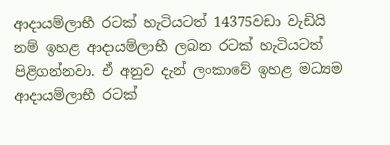ආදායම්ලාභී රටක් හැටියටත් 14375වඩා වැඩියි නම් ඉහළ ආදායම්ලාභී ලබන රටක් හැටියටත් පිළිගන්නවා. ඒ අනුව දැන් ලංකාවේ ඉහළ මධ්‍යම ආදායම්ලාභී රටක්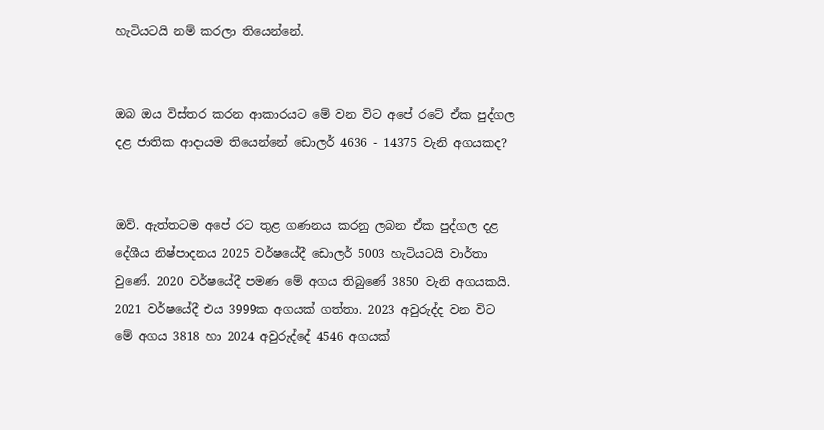හැටියටයි නම් කරලා තියෙන්නේ.


ඔබ ඔය විස්තර කරන ආකාරයට මේ වන විට අපේ රටේ ඒක පුද්ගල දළ ජාතික ආදායම තියෙන්නේ ඩොලර් 4636 - 14375 වැනි අගයකද?


ඔව්. ඇත්තටම අපේ රට තුළ ගණනය කරනු ලබන ඒක පුද්ගල දළ දේශීය නිෂ්පාදනය 2025 වර්ෂයේදී ඩොලර් 5003 හැටියටයි වාර්තා වුණේ. 2020 වර්ෂයේදී පමණ මේ අගය තිබුණේ 3850 වැනි අගයකයි. 2021 වර්ෂයේදී එය 3999ක අගයක් ගත්තා. 2023 අවුරුද්ද වන විට මේ අගය 3818 හා 2024 අවුරුද්දේ 4546 අගයක්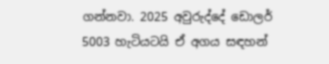ගන්නවා. 2025 අවුරුද්දේ ඩොලර් 5003 හැටියටයි ඒ අගය සඳහන්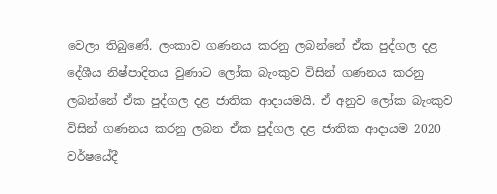වෙලා තිබුණේ. ලංකාව ගණනය කරනු ලබන්නේ ඒක පුද්ගල දළ දේශීය නිෂ්පාදිතය වුණාට ලෝක බැංකුව විසින් ගණනය කරනු ලබන්නේ ඒක පුද්ගල දළ ජාතික ආදායමයි. ඒ අනුව ලෝක බැංකුව විසින් ගණනය කරනු ලබන ඒක පුද්ගල දළ ජාතික ආදායම 2020 වර්ෂයේදී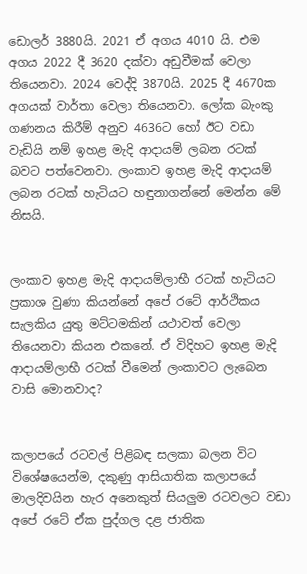ඩොලර් 3880යි. 2021 ඒ අගය 4010 යි. එම අගය 2022 දී 3620 දක්වා අඩුවීමක් වෙලා තියෙනවා. 2024 වෙද්දි 3870යි. 2025 දී 4670ක අගයක් වාර්තා වෙලා තියෙනවා. ලෝක බැංකු ගණනය කිරීම් අනුව 4636ට හෝ ඊට වඩා වැඩියි නම් ඉහළ මැදි ආදායම් ලබන රටක් බවට පත්වෙනවා. ලංකාව ඉහළ මැදි ආදායම් ලබන රටක් හැටියට හඳුනාගන්නේ මෙන්න මේ නිසයි.


ලංකාව ඉහළ මැදි ආදායම්ලාභී රටක් හැටියට ප්‍රකාශ වුණා කියන්නේ අපේ රටේ ආර්ථිකය සැලකිය යුතු මට්ටමකින් යථාවත් වෙලා තියෙනවා කියන එකනේ. ඒ විදිහට ඉහළ මැදි ආදායම්ලාභී රටක් වීමෙන් ලංකාවට ලැබෙන වාසි මොනවාද?


කලාපයේ රටවල් පිළිබඳ සලකා බලන විට විශේෂයෙන්ම, දකුණු ආසියාතික කලාපයේ මාලදිවයින හැර අනෙකුත් සියලුම රටවලට වඩා අපේ රටේ ඒක පුද්ගල දළ ජාතික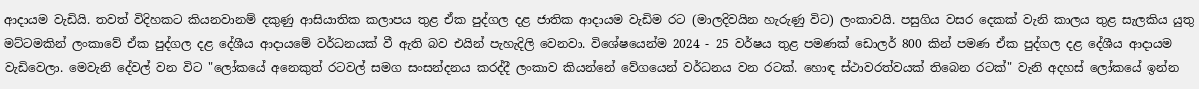ආදායම වැඩියි. තවත් විදිහකට කියනවානම් දකුණු ආසියාතික කලාපය තුළ ඒක පුද්ගල දළ ජාතික ආදායම වැඩිම රට (මාලදිවයින හැරුණු විට) ලංකාවයි. පසුගිය වසර දෙකක් වැනි කාලය තුළ සැලකිය යුතු මට්ටමකින් ලංකාවේ ඒක පුද්ගල දළ දේශීය ආදායමේ වර්ධනයක් වී ඇති බව එයින් පැහැදිලි වෙනවා. විශේෂයෙන්ම 2024 - 25 වර්ෂය තුළ පමණක් ඩොලර් 800 කින් පමණ ඒක පුද්ගල දළ දේශීය ආදායම වැඩිවෙලා. මෙවැනි දේවල් වන විට "ලෝකයේ අනෙකුත් රටවල් සමග සංසන්දනය කරද්දී ලංකාව කියන්නේ වේගයෙන් වර්ධනය වන රටක්. හොඳ ස්ථාවරත්වයක් තිබෙන රටක්" වැනි අදහස් ලෝකයේ ඉන්න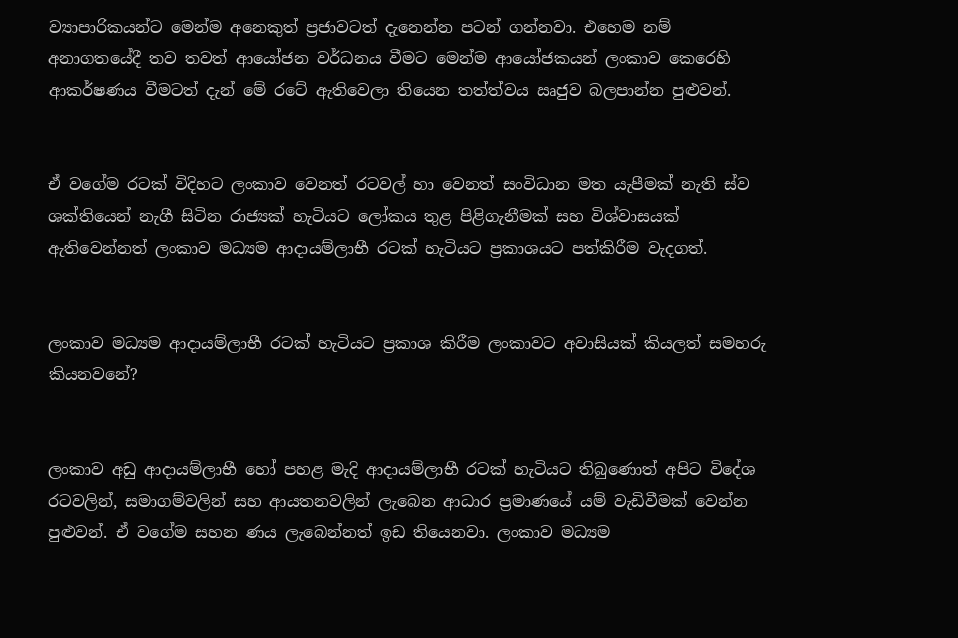ව්‍යාපාරිකයන්ට මෙන්ම අනෙකුත් ප්‍රජාවටත් දැනෙන්න පටන් ගන්නවා. එහෙම නම් අනාගතයේදී තව තවත් ආයෝජන වර්ධනය වීමට මෙන්ම ආයෝජකයන් ලංකාව කෙරෙහි ආකර්ෂණය වීමටත් දැන් මේ රටේ ඇතිවෙලා තියෙන තත්ත්වය ඍජුව බලපාන්න පුළුවන්.


ඒ වගේම රටක් විදිහට ලංකාව වෙනත් රටවල් හා වෙනත් සංවිධාන මත යැපීමක් නැති ස්ව ශක්තියෙන් නැගී සිටින රාජ්‍යක් හැටියට ලෝකය තුළ පිළිගැනීමක් සහ විශ්වාසයක් ඇතිවෙන්නත් ලංකාව මධ්‍යම ආදායම්ලාභී රටක් හැටියට ප්‍රකාශයට පත්කිරීම වැදගත්.


ලංකාව මධ්‍යම ආදායම්ලාභී රටක් හැටියට ප්‍රකාශ කිරීම ලංකාවට අවාසියක් කියලත් සමහරු කියනවනේ?


ලංකාව අඩු ආදායම්ලාභී හෝ පහළ මැදි ආදායම්ලාභී රටක් හැටියට තිබුණොත් අපිට විදේශ රටවලින්, සමාගම්වලින් සහ ආයතනවලින් ලැබෙන ආධාර ප්‍රමාණයේ යම් වැඩිවීමක් වෙන්න පුළුවන්. ඒ වගේම සහන ණය ලැබෙන්නත් ඉඩ තියෙනවා. ලංකාව මධ්‍යම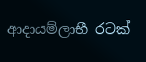ආදායම්ලාභී රටක්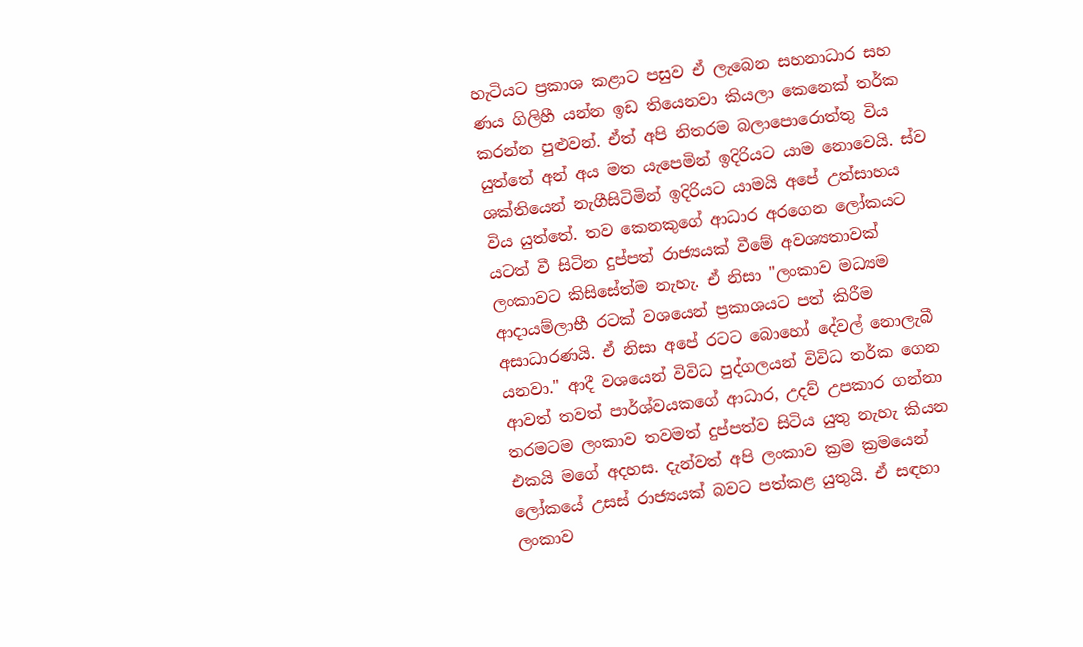හැටියට ප්‍රකාශ කළාට පසුව ඒ ලැබෙන සහනාධාර සහ ණය ගිලිහී යන්න ඉඩ තියෙනවා කියලා කෙනෙක් තර්ක කරන්න පුළුවන්. ඒත් අපි නිතරම බලාපොරොත්තු විය යුත්තේ අන් අය මත යැපෙමින් ඉදිරියට යාම නොවෙයි. ස්ව ශක්තියෙන් නැගීසිටිමින් ඉදිරියට යාමයි අපේ උත්සාහය විය යුත්තේ. තව කෙනකුගේ ආධාර අරගෙන ලෝකයට යටත් වී සිටින දුප්පත් රාජ්‍යයක් වීමේ අවශ්‍යතාවක් ලංකාවට කිසිසේත්ම නැහැ. ඒ නිසා "ලංකාව මධ්‍යම ආදායම්ලාභී රටක් වශයෙන් ප්‍රකාශයට පත් කිරීම අසාධාරණයි. ඒ නිසා අපේ රටට බොහෝ දේවල් නොලැබී යනවා." ආදී වශයෙන් විවිධ පුද්ගලයන් විවිධ තර්ක ගෙන ආවත් තවත් පාර්ශ්වයකගේ ආධාර, උදව් උපකාර ගන්නා තරමටම ලංකාව තවමත් දුප්පත්ව සිටිය යුතු නැහැ කියන එකයි මගේ අදහස. දැන්වත් අපි ලංකාව ක්‍රම ක්‍රමයෙන් ලෝකයේ උසස් රාජ්‍යයක් බවට පත්කළ යුතුයි. ඒ සඳහා ලංකාව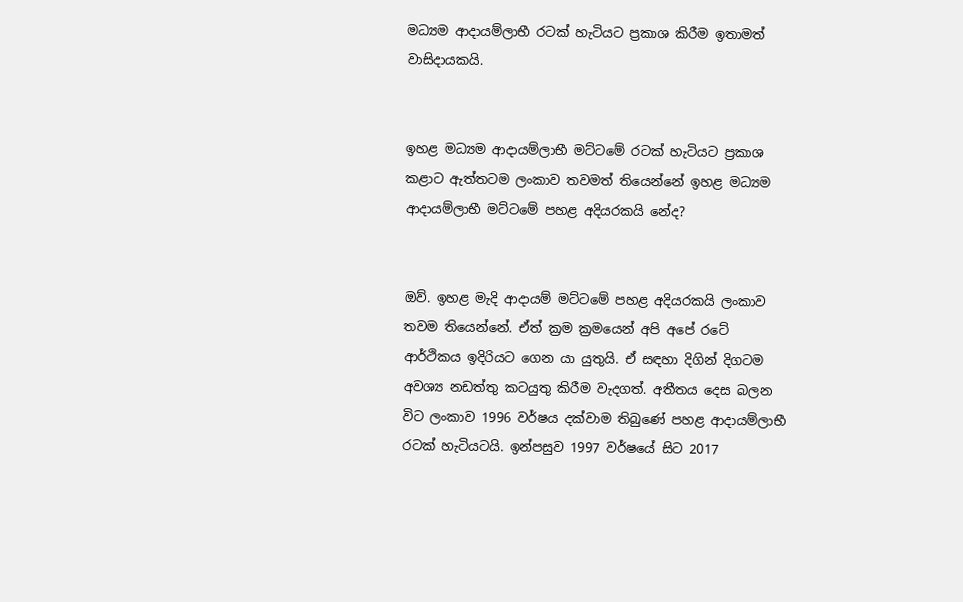මධ්‍යම ආදායම්ලාභී රටක් හැටියට ප්‍රකාශ කිරීම ඉතාමත් වාසිදායකයි.


ඉහළ මධ්‍යම ආදායම්ලාභී මට්ටමේ රටක් හැටියට ප්‍රකාශ කළාට ඇත්තටම ලංකාව තවමත් තියෙන්නේ ඉහළ මධ්‍යම ආදායම්ලාභී මට්ටමේ පහළ අදියරකයි නේද?


ඔව්. ඉහළ මැදි ආදායම් මට්ටමේ පහළ අදියරකයි ලංකාව තවම තියෙන්නේ. ඒත් ක්‍රම ක්‍රමයෙන් අපි අපේ රටේ ආර්ථිකය ඉදිරියට ගෙන යා යුතුයි. ඒ සඳහා දිගින් දිගටම අවශ්‍ය නඩත්තු කටයුතු කිරීම වැදගත්. අතීතය දෙස බලන විට ලංකාව 1996 වර්ෂය දක්වාම තිබුණේ පහළ ආදායම්ලාභී රටක් හැටියටයි. ඉන්පසුව 1997 වර්ෂයේ සිට 2017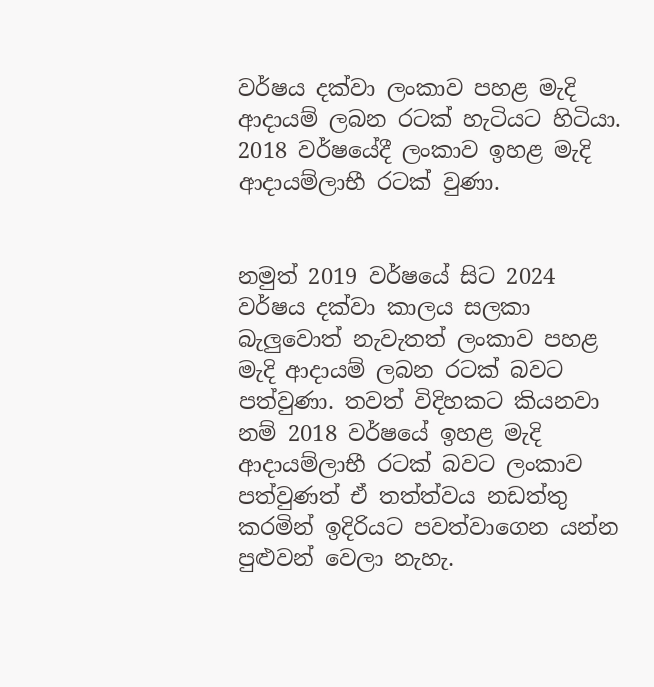වර්ෂය දක්වා ලංකාව පහළ මැදි ආදායම් ලබන රටක් හැටියට හිටියා. 2018 වර්ෂයේදී ලංකාව ඉහළ මැදි ආදායම්ලාභී රටක් වුණා.


නමුත් 2019 වර්ෂයේ සිට 2024 වර්ෂය දක්වා කාලය සලකා බැලුවොත් නැවැතත් ලංකාව පහළ මැදි ආදායම් ලබන රටක් බවට පත්වුණා. තවත් විදිහකට කියනවා නම් 2018 වර්ෂයේ ඉහළ මැදි ආදායම්ලාභී රටක් බවට ලංකාව පත්වුණත් ඒ තත්ත්වය නඩත්තු කරමින් ඉදිරියට පවත්වාගෙන යන්න පුළුවන් වෙලා නැහැ.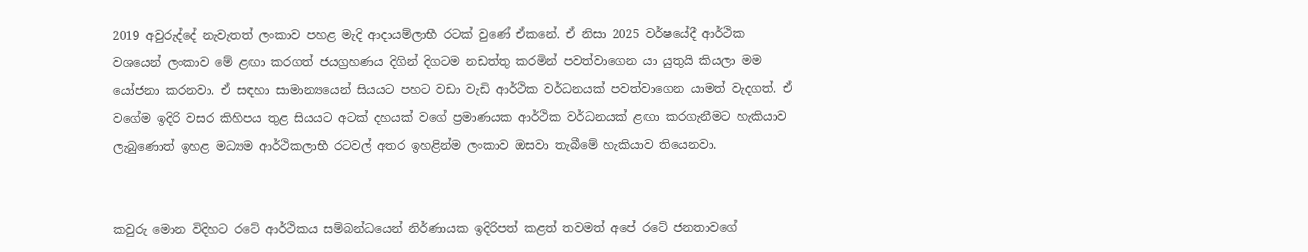2019 අවුරුද්දේ නැවැතත් ලංකාව පහළ මැදි ආදායම්ලාභී රටක් වුණේ ඒකනේ. ඒ නිසා 2025 වර්ෂයේදී ආර්ථික වශයෙන් ලංකාව මේ ළඟා කරගත් ජයග්‍රහණය දිගින් දිගටම නඩත්තු කරමින් පවත්වාගෙන යා යුතුයි කියලා මම යෝජනා කරනවා. ඒ සඳහා සාමාන්‍යයෙන් සියයට පහට වඩා වැඩි ආර්ථික වර්ධනයක් පවත්වාගෙන යාමත් වැදගත්. ඒ වගේම ඉදිරි වසර කිහිපය තුළ සියයට අටක් දහයක් වගේ ප්‍රමාණයක ආර්ථික වර්ධනයක් ළඟා කරගැනීමට හැකියාව ලැබුණොත් ඉහළ මධ්‍යම ආර්ථිකලාභී රටවල් අතර ඉහළින්ම ලංකාව ඔසවා තැබීමේ හැකියාව තියෙනවා.


කවුරු මොන විදිහට රටේ ආර්ථිකය සම්බන්ධයෙන් නිර්ණායක ඉදිරිපත් කළත් තවමත් අපේ රටේ ජනතාවගේ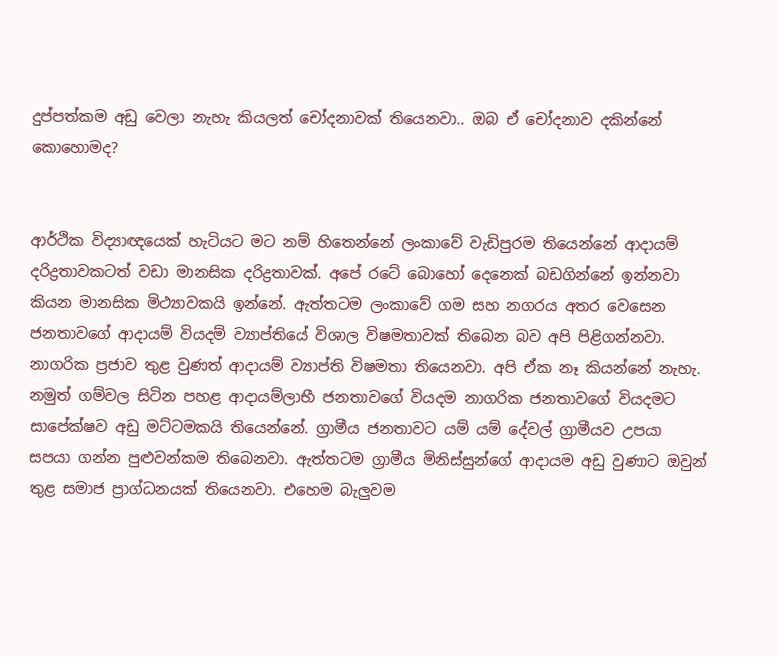දුප්පත්කම අඩු වෙලා නැහැ කියලත් චෝදනාවක් තියෙනවා.. ඔබ ඒ චෝදනාව දකින්නේ කොහොමද?


ආර්ථික විද්‍යාඥයෙක් හැටියට මට නම් හිතෙන්නේ ලංකාවේ වැඩිපුරම තියෙන්නේ ආදායම් දරිද්‍රතාවකටත් වඩා මානසික දරිද්‍රතාවක්. අපේ රටේ බොහෝ දෙනෙක් බඩගින්නේ ඉන්නවා කියන මානසික මිථ්‍යාවකයි ඉන්නේ. ඇත්තටම ලංකාවේ ගම සහ නගරය අතර වෙසෙන ජනතාවගේ ආදායම් වියදම් ව්‍යාප්තියේ විශාල විෂමතාවක් තිබෙන බව අපි පිළිගන්නවා. නාගරික ප්‍රජාව තුළ වුණත් ආදායම් ව්‍යාප්ති විෂමතා තියෙනවා. අපි ඒක නෑ කියන්නේ නැහැ. නමුත් ගම්වල සිටින පහළ ආදායම්ලාභී ජනතාවගේ වියදම නාගරික ජනතාවගේ වියදමට සාපේක්ෂව අඩු මට්ටමකයි තියෙන්නේ. ග්‍රාමීය ජනතාවට යම් යම් දේවල් ග්‍රාමීයව උපයා සපයා ගන්න පුළුවන්කම තිබෙනවා. ඇත්තටම ග්‍රාමීය මිනිස්සුන්ගේ ආදායම අඩු වුණාට ඔවුන් තුළ සමාජ ප්‍රාග්ධනයක් තියෙනවා. එහෙම බැලුවම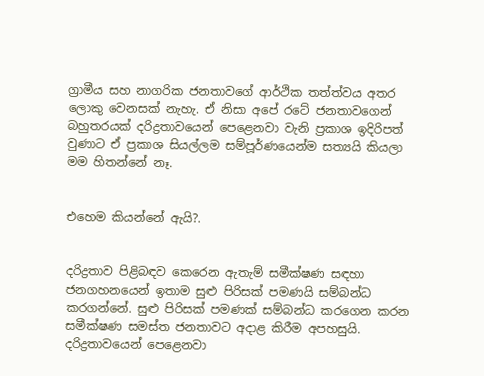ග්‍රාමීය සහ නාගරික ජනතාවගේ ආර්ථික තත්ත්වය අතර ලොකු වෙනසක් නැහැ. ඒ නිසා අපේ රටේ ජනතාවගෙන් බහුතරයක් දරිද්‍රතාවයෙන් පෙළෙනවා වැනි ප්‍රකාශ ඉදිරිපත් වුණාට ඒ ප්‍රකාශ සියල්ලම සම්පූර්ණයෙන්ම සත්‍යයි කියලා මම හිතන්නේ නෑ.


එහෙම කියන්නේ ඇයි?.


දරිද්‍රතාව පිළිබඳව කෙරෙන ඇතැම් සමීක්ෂණ සඳහා ජනගහනයෙන් ඉතාම සුළු පිරිසක් පමණයි සම්බන්ධ කරගන්නේ. සුළු පිරිසක් පමණක් සම්බන්ධ කරගෙන කරන සමීක්ෂණ සමස්ත ජනතාවට අදාළ කිරීම අපහසුයි. දරිද්‍රතාවයෙන් පෙළෙනවා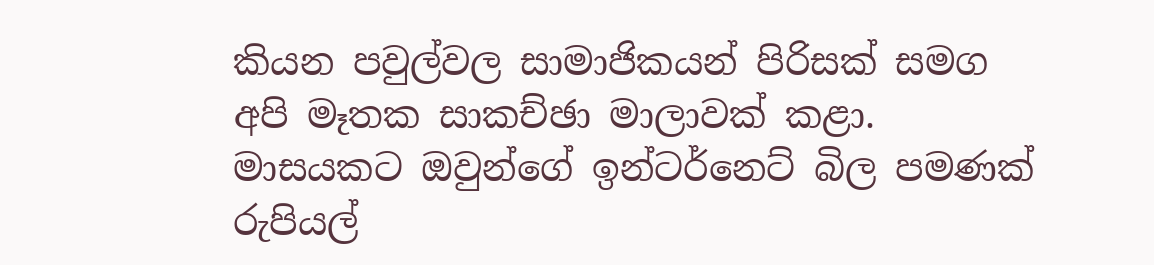කියන පවුල්වල සාමාජිකයන් පිරිසක් සමග අපි මෑතක සාකච්ඡා මාලාවක් කළා. මාසයකට ඔවුන්ගේ ඉන්ටර්නෙට් බිල පමණක් රුපියල්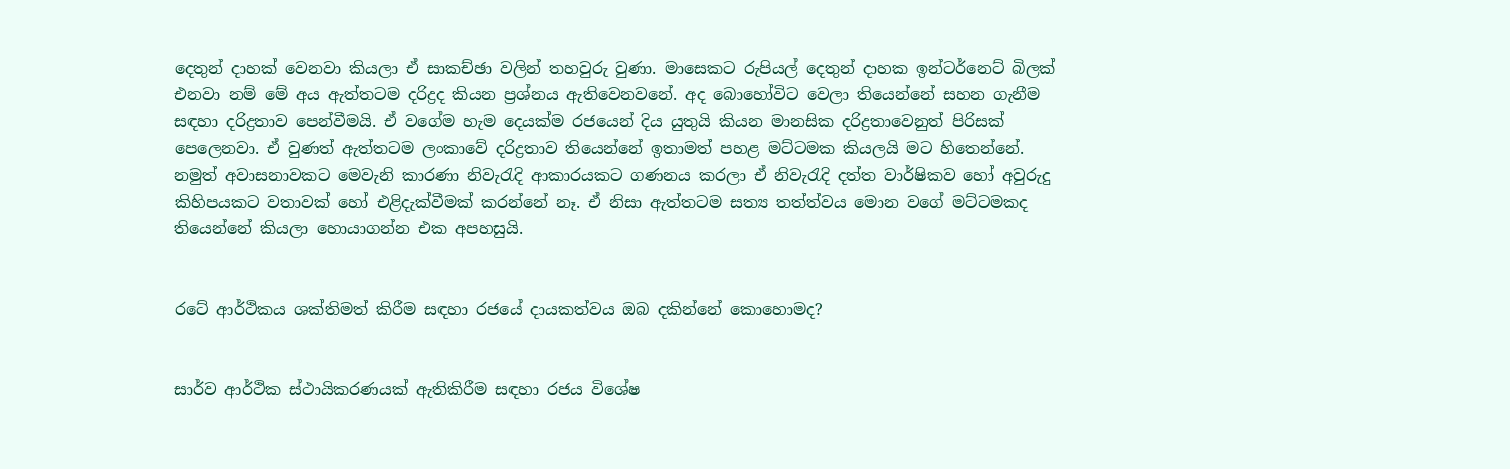දෙතුන් දාහක් වෙනවා කියලා ඒ සාකච්ඡා වලින් තහවුරු වුණා. මාසෙකට රුපියල් දෙතුන් දාහක ඉන්ටර්නෙට් බිලක් එනවා නම් මේ අය ඇත්තටම දරිද්‍රද කියන ප්‍රශ්නය ඇතිවෙනවනේ. අද බොහෝවිට වෙලා තියෙන්නේ සහන ගැනීම සඳහා දරිද්‍රතාව පෙන්වීමයි. ඒ වගේම හැම දෙයක්ම රජයෙන් දිය යුතුයි කියන මානසික දරිද්‍රතාවෙනුත් පිරිසක් පෙලෙනවා. ඒ වුණත් ඇත්තටම ලංකාවේ දරිද්‍රතාව තියෙන්නේ ඉතාමත් පහළ මට්ටමක කියලයි මට හිතෙන්නේ. නමුත් අවාසනාවකට මෙවැනි කාරණා නිවැරැදි ආකාරයකට ගණනය කරලා ඒ නිවැරැදි දත්ත වාර්ෂිකව හෝ අවුරුදු කිහිපයකට වතාවක් හෝ එළිදැක්වීමක් කරන්නේ නෑ. ඒ නිසා ඇත්තටම සත්‍ය තත්ත්වය මොන වගේ මට්ටමකද තියෙන්නේ කියලා හොයාගන්න එක අපහසුයි.


රටේ ආර්ථිකය ශක්තිමත් කිරීම සඳහා රජයේ දායකත්වය ඔබ දකින්නේ කොහොමද?


සාර්ව ආර්ථික ස්ථායිකරණයක් ඇතිකිරීම සඳහා රජය විශේෂ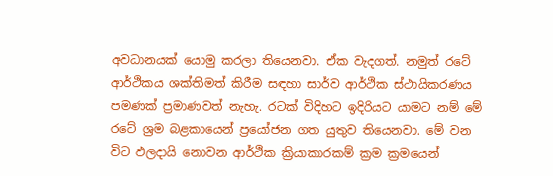අවධානයක් යොමු කරලා තියෙනවා. ඒක වැදගත්. නමුත් රටේ ආර්ථිකය ශක්තිමත් කිරීම සඳහා සාර්ව ආර්ථික ස්ථායිකරණය පමණක් ප්‍රමාණවත් නැහැ. රටක් විදිහට ඉදිරියට යාමට නම් මේ රටේ ශ්‍රම බළකායෙන් ප්‍රයෝජන ගත යුතුව තියෙනවා. මේ වන විට ඵලදායි නොවන ආර්ථික ක්‍රියාකාරකම් ක්‍රම ක්‍රමයෙන්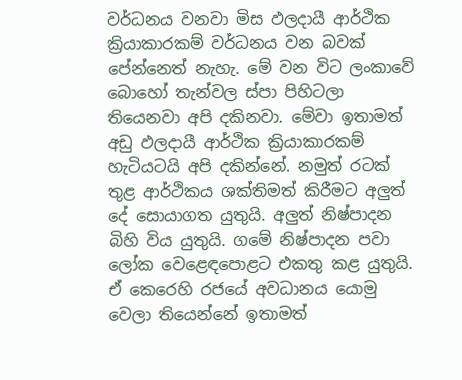වර්ධනය වනවා මිස ඵලදායී ආර්ථික ක්‍රියාකාරකම් වර්ධනය වන බවක් පේන්නෙත් නැහැ. මේ වන විට ලංකාවේ බොහෝ තැන්වල ස්පා පිහිටලා තියෙනවා අපි දකිනවා. මේවා ඉතාමත් අඩු ඵලදායී ආර්ථික ක්‍රියාකාරකම් හැටියටයි අපි දකින්නේ. නමුත් රටක් තුළ ආර්ථිකය ශක්තිමත් කිරීමට අලුත් දේ සොයාගත යුතුයි. අලුත් නිෂ්පාදන බිහි විය යුතුයි. ගමේ නිෂ්පාදන පවා ලෝක වෙළෙඳපොළට එකතු කළ යුතුයි. ඒ කෙරෙහි රජයේ අවධානය යොමු වෙලා තියෙන්නේ ඉතාමත්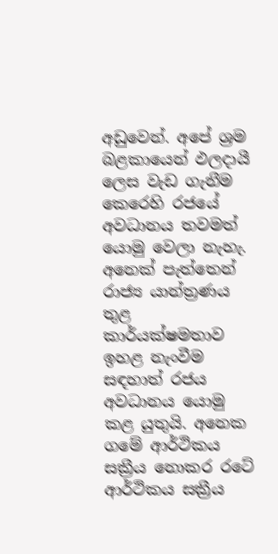අඩුවෙන්. අපේ ශ්‍රම බළකායෙන් ඵලදායී ලෙස වැඩ ගැනීම කෙරෙහි රජයේ අවධානය තවමත් යොමු වෙලා නැහැ. අනෙක් පැත්තෙන් රාජ්‍ය යාන්ත්‍රණය තුළ කාර්යක්ෂමතාව ඉහළ නැංවීම සඳහාත් රජය අවධානය යොමු කළ යුතුයි. අනෙක ගමේ ආර්ථිකය සක්‍රීය නොකර රටේ ආර්ථිකය සක්‍රීය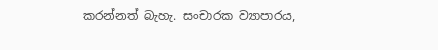කරන්නත් බැහැ. සංචාරක ව්‍යාපාරය,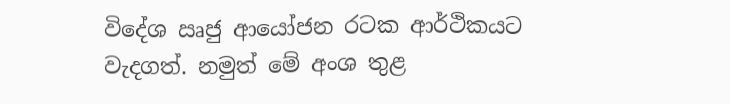විදේශ ඍජු ආයෝජන රටක ආර්ථිකයට වැදගත්. නමුත් මේ අංශ තුළ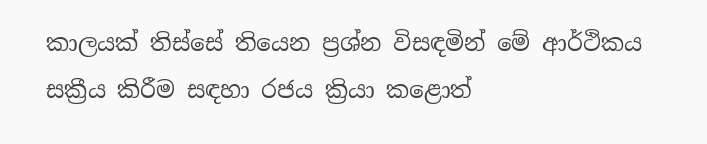කාලයක් තිස්සේ තියෙන ප්‍රශ්න විසඳමින් මේ ආර්ථිකය සක්‍රීය කිරීම සඳහා රජය ක්‍රියා කළොත්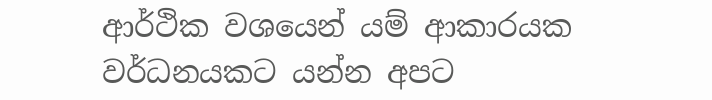ආර්ථික වශයෙන් යම් ආකාරයක වර්ධනයකට යන්න අපට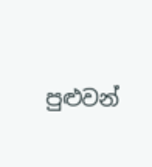පුළුවන්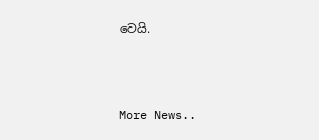වෙයි.



More News..